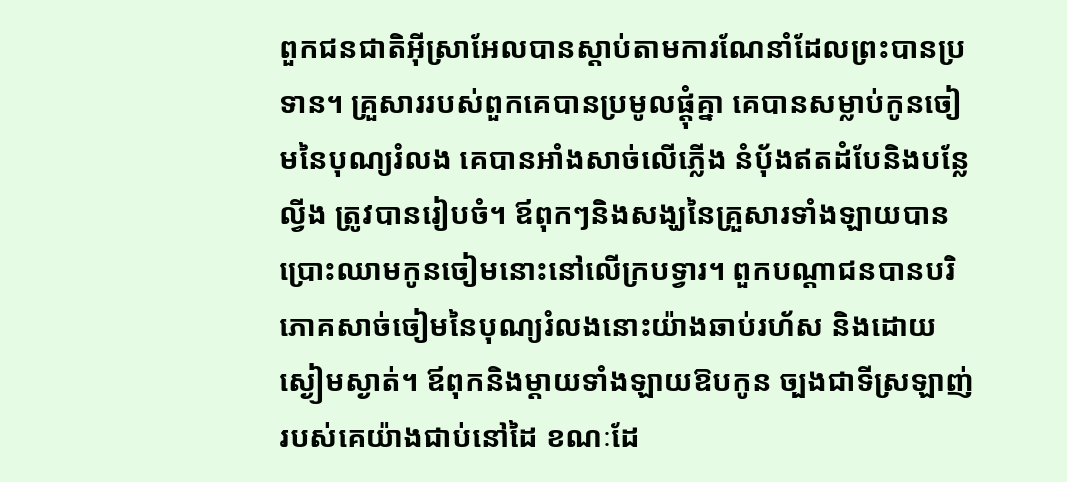ពួកជនជាតិអ៊ីស្រាអែលបានស្តាប់តាមការណែនាំដែលព្រះបានប្រទាន។ គ្រួសាររបស់ពួកគេបានប្រមូលផ្តុំគ្នា គេបានសម្លាប់កូនចៀមនៃបុណ្យរំលង គេបានអាំងសាច់លើភ្លើង នំប៉័ងឥតដំបែនិងបន្លែល្វីង ត្រូវបានរៀបចំ។ ឪពុកៗនិងសង្ឃនៃគ្រួសារទាំងឡាយបានប្រោះឈាមកូនចៀមនោះនៅលើក្របទ្វារ។ ពួកបណ្តាជនបានបរិភោគសាច់ចៀមនៃបុណ្យរំលងនោះយ៉ាងឆាប់រហ័ស និងដោយស្ងៀមស្ងាត់។ ឪពុកនិងម្តាយទាំងឡាយឱបកូន ច្បងជាទីស្រឡាញ់របស់គេយ៉ាងជាប់នៅដៃ ខណៈដែ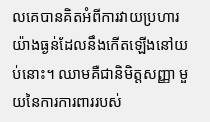លគេបានគិតអំពីការវាយប្រហារយ៉ាងធ្ងន់ដែលនឹងកើតឡើងនៅយប់នោះ។ ឈាមគឺជានិមិត្តសញ្ញា មួយនៃការការពាររបស់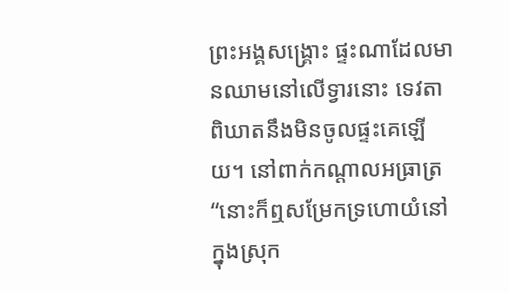ព្រះអង្គសង្គ្រោះ ផ្ទះណាដែលមានឈាមនៅលើទ្វារនោះ ទេវតាពិឃាតនឹងមិនចូលផ្ទះគេឡើយ។ នៅពាក់កណ្តាលអធ្រាត្រ “នោះក៏ឮសម្រែកទ្រហោយំនៅក្នុងស្រុក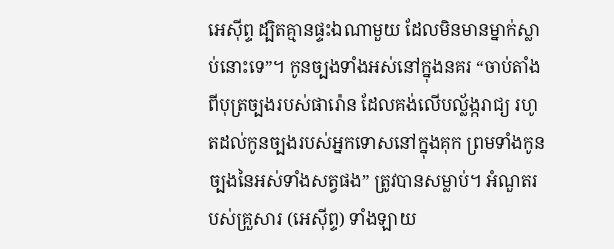អេស៊ីព្ទ ដ្បិតគ្មានផ្ទះឯណាមួយ ដែលមិនមានម្នាក់ស្លាប់នោះទេ”។ កូនច្បងទាំងអស់នៅក្នុងនគរ “ចាប់តាំងពីបុត្រច្បងរបស់ផារ៉ោន ដែលគង់លើបល្ល័ង្ករាជ្យ រហូតដល់កូនច្បងរបស់អ្នកទោសនៅក្នុងគុក ព្រមទាំងកូនច្បងនៃអស់ទាំងសត្វផង” ត្រូវបានសម្លាប់។ អំណួតរបស់គ្រួសារ (អេស៊ីព្ទ) ទាំងឡាយ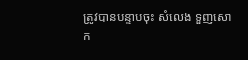ត្រូវបានបន្ទាបចុះ សំលេង ទួញសោក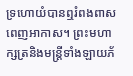ទ្រហោយំបានឮរំពងពាសពេញអាកាស។ ព្រះមហាក្សត្រនិងមន្ត្រីទាំងឡាយភ័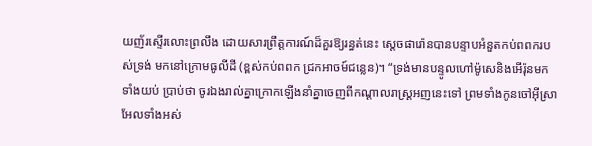យញ័រស្ទើរលោះព្រលឹង ដោយសារព្រឹត្តការណ៍ដ៏គួរឱ្យរន្ធត់នេះ ស្តេចផារ៉ោនបានបន្ទាបអំនួតកប់ពពករបស់ទ្រង់ មកនៅក្រោមធូលីដី (ខ្ពស់កប់ពពក ជ្រកអាចម៍ជន្លេន)។ “ទ្រង់មានបន្ទូលហៅម៉ូសេនិងអើរ៉ុនមកទាំងយប់ ប្រាប់ថា ចូរឯងរាល់គ្នាក្រោកឡើងនាំគ្នាចេញពីកណ្តាលរាស្ត្រអញនេះទៅ ព្រមទាំងកូនចៅអ៊ីស្រាអែលទាំងអស់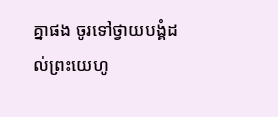គ្នាផង ចូរទៅថ្វាយបង្គំដល់ព្រះយេហូ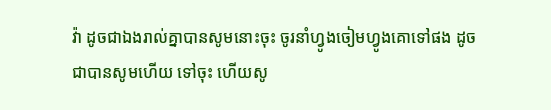វ៉ា ដូចជាឯងរាល់គ្នាបានសូមនោះចុះ ចូរនាំហ្វូងចៀមហ្វូងគោទៅផង ដូចជាបានសូមហើយ ទៅចុះ ហើយសូ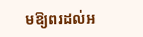មឱ្យពរដល់អ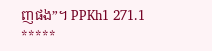ញផង”។ PPKh1 271.1
*****